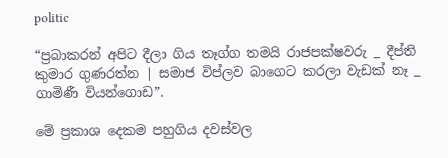politic

“ප්‍රබාකරන් අපිට දීලා ගිය තෑග්ග තමයි රාජපක්ෂවරු _ දීප්ති කුමාර ගුණරත්න | සමාජ විප්ලව බාගෙට කරලා වැඩක් නෑ _ ගාමිණී වියන්ගොඩ”.

මේ ප්‍රකාශ දෙකම පහුගිය දවස්වල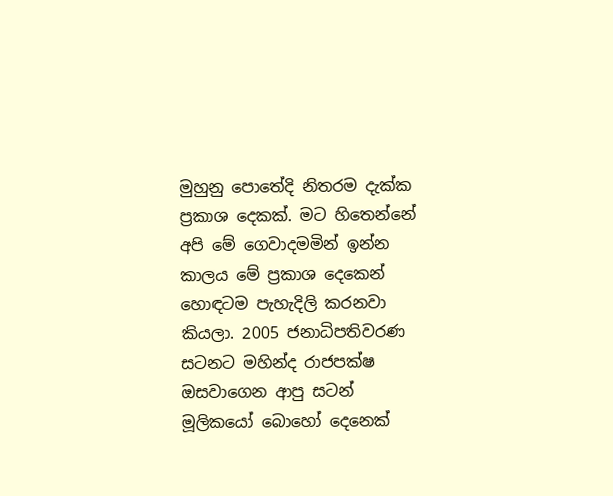මුහුනු පොතේදි නිතරම දැක්ක ප්‍රකාශ දෙකක්. මට හිතෙන්නේ අපි මේ ගෙවාදමමින් ඉන්න කාලය මේ ප්‍රකාශ දෙකෙන් හොඳටම පැහැදිලි කරනවා කියලා. 2005 ජනාධිපතිවරණ සටනට මහින්ද රාජපක්ෂ ඔසවාගෙන ආපු සටන් මූලිකයෝ බොහෝ දෙනෙක්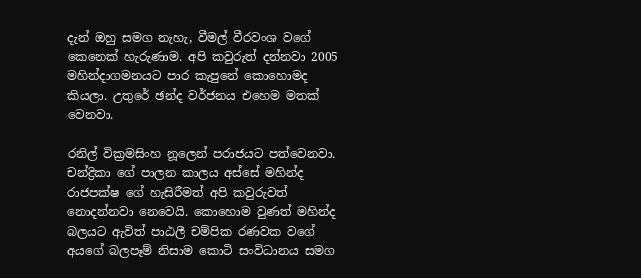දැන් ඔහු සමග නැහැ, වීමල් වීරවංශ වගේ කෙනෙක් හැරුණාම. අපි කවුරුත් දන්නවා 2005 මහින්දාගමනයට පාර කැපුනේ කොහොමද කියලා. උතුරේ ඡන්ද වර්ජනය එහෙම මතක් වෙනවා.

රනිල් වික්‍රමසිංහ නූලෙන් පරාජයට පත්වෙනවා. චන්ද්‍රිකා ගේ පාලන කාලය අස්සේ මහින්ද රාජපක්ෂ ගේ හැසිරීමත් අපි කවුරුවත් නොදන්නවා නෙවෙයි. කොහොම වුණත් මහින්ද බලයට ඇවිත් පාඨලී චම්පික රණවක වගේ අයගේ බලපෑම් නිසාම කොටි සංවිධානය සමග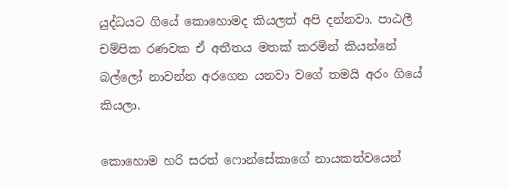යුද්ධයට ගියේ කොහොමද කියලත් අපි දන්නවා. පාඨලී චම්පික රණවක ඒ අතීතය මතක් කරමින් කියන්නේ බල්ලෝ නාවන්න අරගෙන යනවා වගේ තමයි අරං ගියේ කියලා.

කොහොම හරි සරත් ෆොන්සේකාගේ නායකත්වයෙන්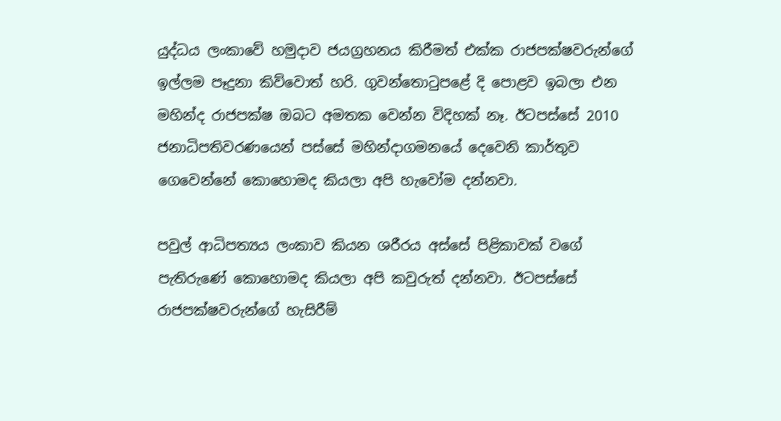යුද්ධය ලංකාවේ හමුදාව ජයග්‍රහනය කිරීමත් එක්ක රාජපක්ෂවරුන්ගේ ඉල්ලම පෑදුනා කිව්වොත් හරි. ගුවන්තොටුපළේ දි පොළව ඉබලා එන මහින්ද රාජපක්ෂ ඔබට අමතක වෙන්න විදිහක් නෑ. ඊටපස්සේ 2010 ජනාධිපතිවරණයෙන් පස්සේ මහින්දාගමනයේ දෙවෙනි කාර්තුව ගෙවෙන්නේ කොහොමද කියලා අපි හැවෝම දන්නවා.

පවුල් ආධිපත්‍යය ලංකාව කියන ශරීරය අස්සේ පිළිකාවක් වගේ පැතිරුණේ කොහොමද කියලා අපි කවුරුත් දන්නවා. ඊටපස්සේ රාජපක්ෂවරුන්ගේ හැසිරීම්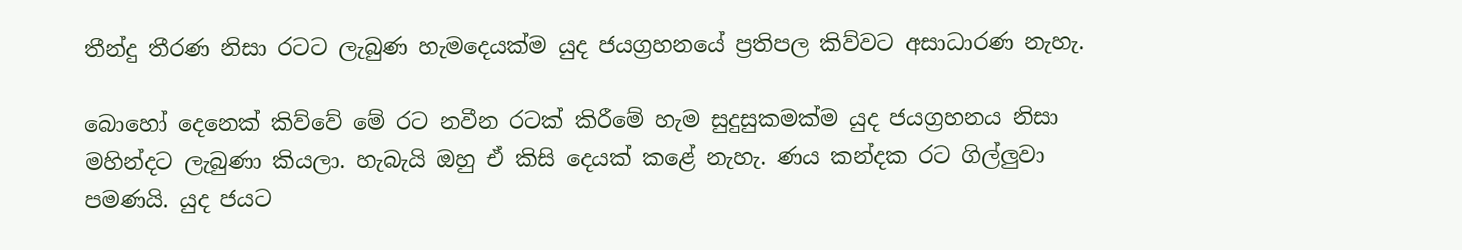තීන්දු තීරණ නිසා රටට ලැබුණ හැමදෙයක්ම යුද ජයග්‍රහනයේ ප්‍රතිපල කිව්වට අසාධාරණ නැහැ.

බොහෝ දෙනෙක් කිව්වේ මේ රට නවීන රටක් කිරීමේ හැම සුදුසුකමක්ම යුද ජයග්‍රහනය නිසා මහින්දට ලැබුණා කියලා. හැබැයි ඔහු ඒ කිසි දෙයක් කළේ නැහැ. ණය කන්දක රට ගිල්ලුවා පමණයි. යුද ජයට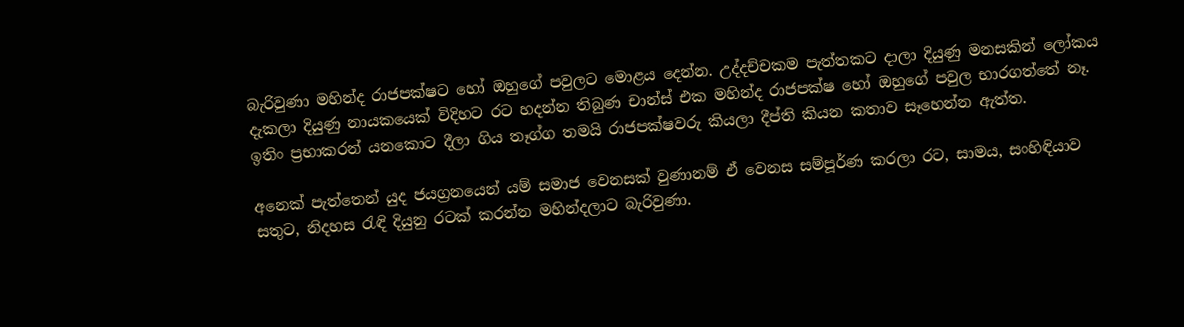බැරිවුණා මහින්ද රාජපක්ෂට හෝ ඔහුගේ පවුලට මොළය දෙන්න. උද්දච්චකම පැත්තකට දාලා දියුණු මනසකින් ලෝකය දැකලා දියුණු නායකයෙක් විදිහට රට හදන්න තිබුණ චාන්ස් එක මහින්ද රාජපක්ෂ හෝ ඔහුගේ පවුල භාරගත්තේ නෑ. ඉතිං ප්‍රභාකරන් යනකොට දීලා ගිය තෑග්ග තමයි රාජපක්ෂවරු කියලා දීප්ති කියන කතාව සෑහෙන්න ඇත්ත.

අනෙක් පැත්තෙන් යුද ජයග්‍රනයෙන් යම් සමාජ වෙනසක් වුණානම් ඒ වෙනස සම්පූර්ණ කරලා රට, සාමය, සංහිඳියාව සතුට, නිදහස රැඳි දියුනු රටක් කරන්න මහින්දලාට බැරිවුණා.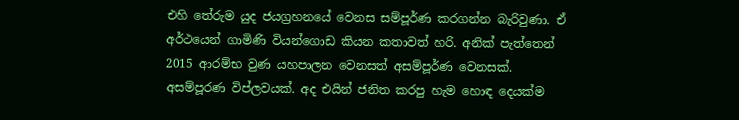එහි තේරුම යුද ජයග්‍රහනයේ වෙනස සම්පූර්ණ කරගන්න බැරිවුණා. ඒ අර්ථයෙන් ගාමිණි වියන්ගොඩ කියන කතාවත් හරි. අනික් පැත්තෙන් 2015 ආරම්භ වුණ යහපාලන වෙනසත් අසම්පූර්ණ වෙනසක්. අසම්පූරණ විප්ලවයක්. අද එයින් ජනිත කරපු හැම හොඳ දෙයක්ම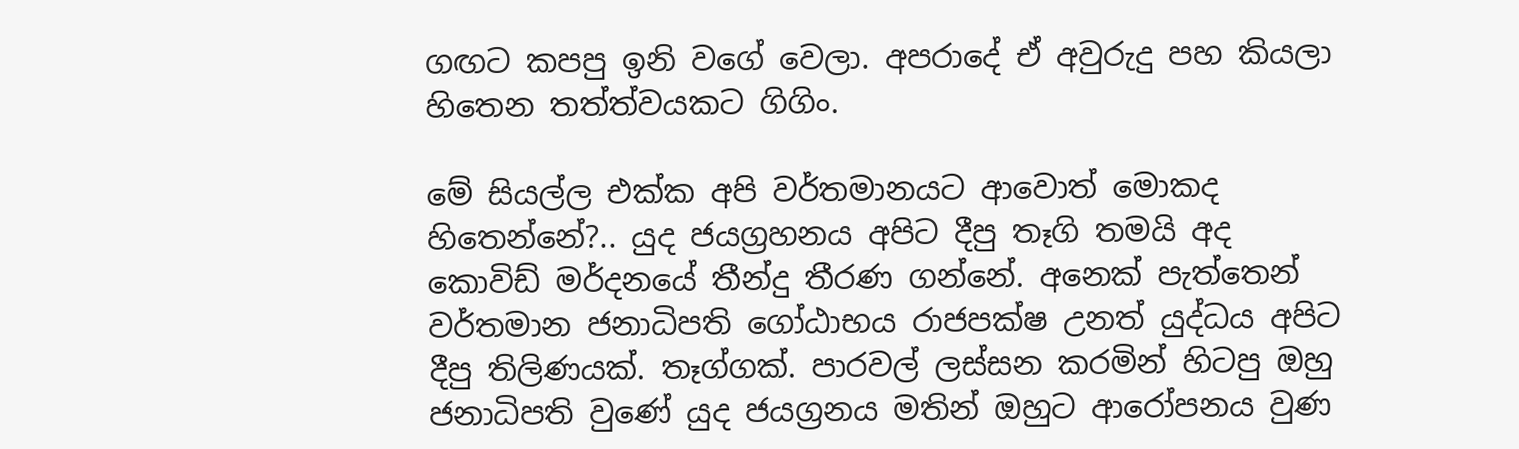ගඟට කපපු ඉනි වගේ වෙලා. අපරාදේ ඒ අවුරුදු පහ කියලා හිතෙන තත්ත්වයකට ගිගිං.

මේ සියල්ල එක්ක අපි වර්තමානයට ආවොත් මොකද හිතෙන්නේ?.. යුද ජයග්‍රහනය අපිට දීපු තෑගි තමයි අද කොවිඩ් මර්දනයේ තීන්දු තීරණ ගන්නේ. අනෙක් පැත්තෙන් වර්තමාන ජනාධිපති ගෝඨාභය රාජපක්ෂ උනත් යුද්ධය අපිට දීපු තිලිණයක්. තෑග්ගක්. පාරවල් ලස්සන කරමින් හිටපු ඔහු ජනාධිපති වුණේ යුද ජයග්‍රනය මතින් ඔහුට ආරෝපනය වුණ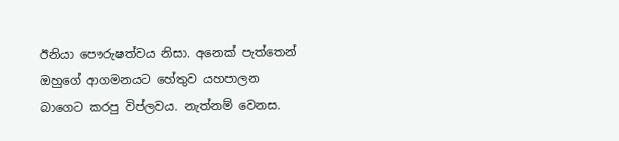ඊනියා පෞරුෂත්වය නිසා. අනෙක් පැත්තෙන් ඔහුගේ ආගමනයට හේතුව යහපාලන බාගෙට කරපු විප්ලවය. නැත්නම් වෙනස.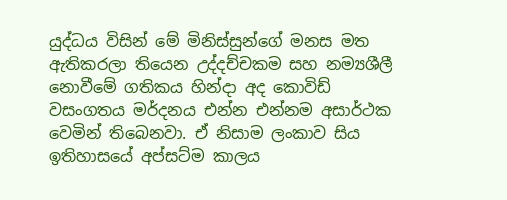යුද්ධය විසින් මේ මිනිස්සුන්ගේ මනස මත ඇතිකරලා තියෙන උද්දච්චකම සහ නම්‍යශීලී නොවීමේ ගතිකය හින්දා අද කොවිඩ් වසංගතය මර්දනය එන්න එන්නම අසාර්ථක වෙමින් තිබෙනවා. ඒ නිසාම ලංකාව සිය ඉතිහාසයේ අප්සට්ම කාලය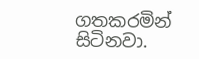ගතකරමින් සිටිනවා.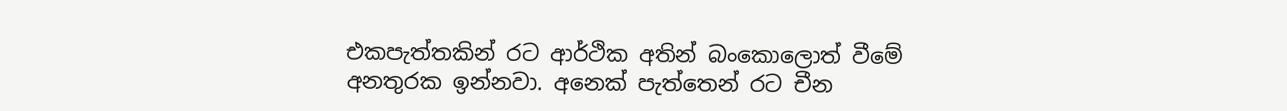එකපැත්තකින් රට ආර්ථික අතින් බංකොලොත් වීමේ අනතුරක ඉන්නවා. අනෙක් පැත්තෙන් රට චීන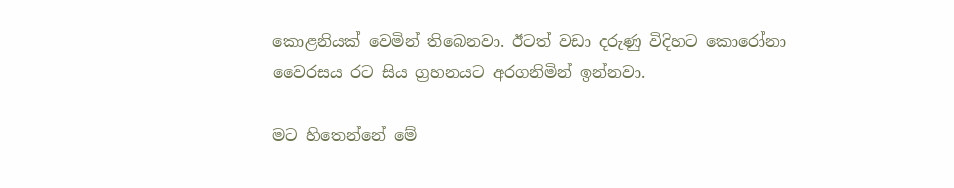කොළනියක් වෙමින් තිබෙනවා. ඊටත් වඩා දරුණු විදිහට කොරෝනා වෛරසය රට සිය ග්‍රහනයට අරගනිමින් ඉන්නවා.

මට හිතෙන්නේ මේ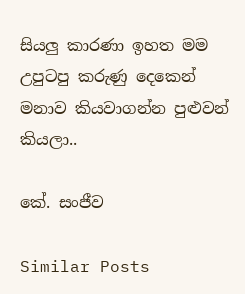සියලු කාරණා ඉහත මම උපුටපු කරුණු දෙකෙන් මනාව කියවාගන්න පුළුවන් කියලා..

කේ. සංජීව

Similar Posts